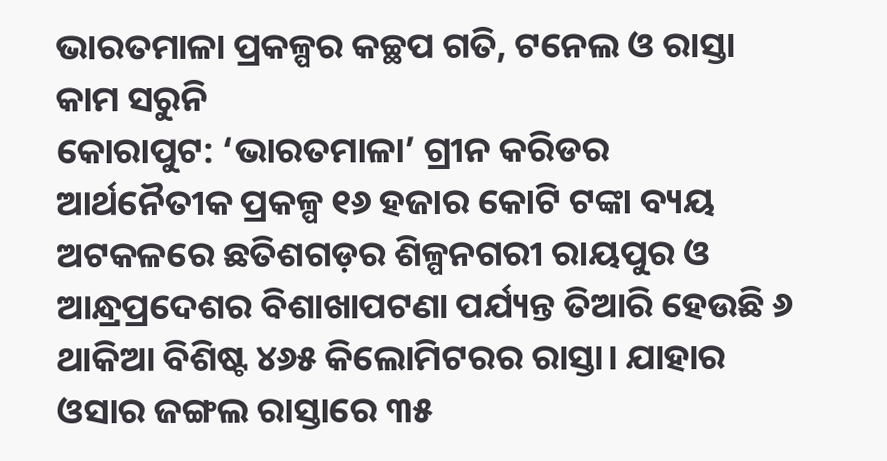ଭାରତମାଳା ପ୍ରକଳ୍ପର କଚ୍ଛପ ଗତି, ଟନେଲ ଓ ରାସ୍ତା କାମ ସରୁନି
କୋରାପୁଟ: ‘ଭାରତମାଳା’ ଗ୍ରୀନ କରିଡର ଆର୍ଥନୈତୀକ ପ୍ରକଳ୍ପ ୧୬ ହଜାର କୋଟି ଟଙ୍କା ବ୍ୟୟ ଅଟକଳରେ ଛତିଶଗଡ଼ର ଶିଳ୍ପନଗରୀ ରାୟପୁର ଓ ଆନ୍ଧ୍ରପ୍ରଦେଶର ବିଶାଖାପଟଣା ପର୍ଯ୍ୟନ୍ତ ତିଆରି ହେଉଛି ୬ ଥାକିଆ ବିଶିଷ୍ଟ ୪୬୫ କିଲୋମିଟରର ରାସ୍ତା। ଯାହାର ଓସାର ଜଙ୍ଗଲ ରାସ୍ତାରେ ୩୫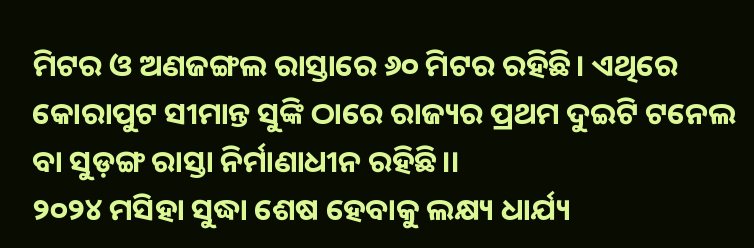ମିଟର ଓ ଅଣଜଙ୍ଗଲ ରାସ୍ତାରେ ୬୦ ମିଟର ରହିଛି। ଏଥିରେ କୋରାପୁଟ ସୀମାନ୍ତ ସୁଙ୍କି ଠାରେ ରାଜ୍ୟର ପ୍ରଥମ ଦୁଇଟି ଟନେଲ ବା ସୁଡ଼ଙ୍ଗ ରାସ୍ତା ନିର୍ମାଣାଧୀନ ରହିଛି।।
୨୦୨୪ ମସିହା ସୁଦ୍ଧା ଶେଷ ହେବାକୁ ଲକ୍ଷ୍ୟ ଧାର୍ଯ୍ୟ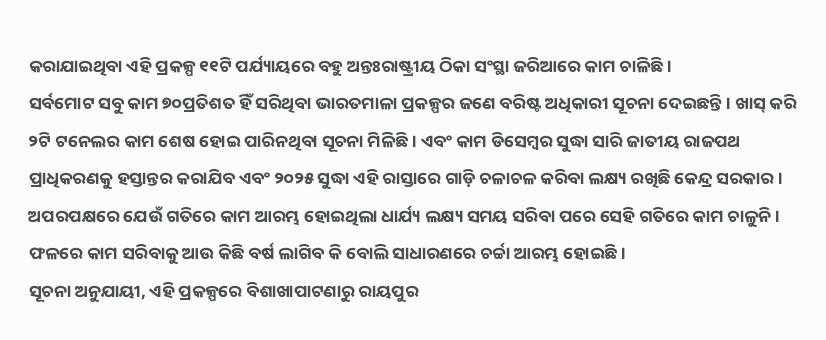କରାଯାଇଥିବା ଏହି ପ୍ରକଳ୍ପ ୧୧ଟି ପର୍ଯ୍ୟାୟରେ ବହୁ ଅନ୍ତଃରାଷ୍ଟ୍ରୀୟ ଠିକା ସଂସ୍ଥା ଜରିଆରେ କାମ ଚାଳିଛି।
ସର୍ବମୋଟ ସବୁ କାମ ୭୦ପ୍ରତିଶତ ହିଁ ସରିଥିବା ଭାରତମାଳା ପ୍ରକଳ୍ପର ଜଣେ ବରିଷ୍ଟ ଅଧିକାରୀ ସୂଚନା ଦେଇଛନ୍ତି। ଖାସ୍ କରି ୨ଟି ଟନେଲର କାମ ଶେଷ ହୋଇ ପାରିନଥିବା ସୂଚନା ମିଳିଛି। ଏବଂ କାମ ଡିସେମ୍ବର ସୁଦ୍ଧା ସାରି ଜାତୀୟ ରାଜପଥ ପ୍ରାଧିକରଣକୁ ହସ୍ତାନ୍ତର କରାଯିବ ଏବଂ ୨୦୨୫ ସୁଦ୍ଧା ଏହି ରାସ୍ତାରେ ଗାଡ଼ି ଚଳାଚଳ କରିବା ଲକ୍ଷ୍ୟ ରଖିଛି କେନ୍ଦ୍ର ସରକାର। ଅପରପକ୍ଷରେ ଯେଉଁ ଗତିରେ କାମ ଆରମ୍ଭ ହୋଇଥିଲା ଧାର୍ଯ୍ୟ ଲକ୍ଷ୍ୟ ସମୟ ସରିବା ପରେ ସେହି ଗତିରେ କାମ ଚାଳୁନି। ଫଳରେ କାମ ସରିବାକୁ ଆଉ କିଛି ବର୍ଷ ଲାଗିବ କି ବୋଲି ସାଧାରଣରେ ଚର୍ଚ୍ଚା ଆରମ୍ଭ ହୋଇଛି।
ସୂଚନା ଅନୁଯାୟୀ, ଏହି ପ୍ରକଳ୍ପରେ ବିଶାଖାପାଟଣାରୁ ରାୟପୁର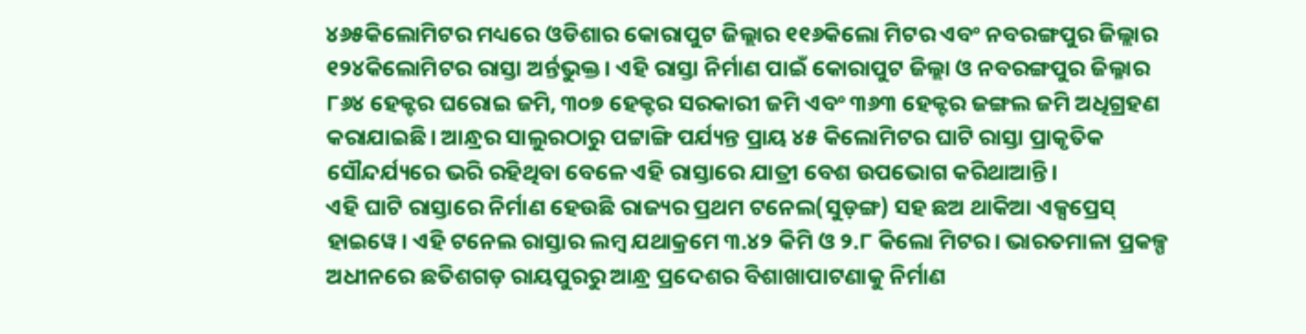୪୬୫କିଲୋମିଟର ମଧ୍ୟରେ ଓଡିଶାର କୋରାପୁଟ ଜିଲ୍ଲାର ୧୧୬କିଲୋ ମିଟର ଏବଂ ନବରଙ୍ଗପୁର ଜିଲ୍ଲାର ୧୨୪କିଲୋମିଟର ରାସ୍ତା ଅର୍ନ୍ତଭୁକ୍ତ। ଏହି ରାସ୍ତା ନିର୍ମାଣ ପାଇଁ କୋରାପୁଟ ଜିଲ୍ଲା ଓ ନବରଙ୍ଗପୁର ଜିଲ୍ଳାର ୮୬୪ ହେକ୍ଟର ଘରୋଇ ଜମି, ୩୦୭ ହେକ୍ଟର ସରକାରୀ ଜମି ଏବଂ ୩୬୩ ହେକ୍ଟର ଜଙ୍ଗଲ ଜମି ଅଧିଗ୍ରହଣ କରାଯାଇଛି। ଆନ୍ଧ୍ରର ସାଲୁରଠାରୁ ପଟ୍ଟାଙ୍ଗି ପର୍ଯ୍ୟନ୍ତ ପ୍ରାୟ ୪୫ କିଲୋମିଟର ଘାଟି ରାସ୍ତା ପ୍ରାକୃତିକ ସୌନ୍ଦର୍ଯ୍ୟରେ ଭରି ରହିଥିବା ବେଳେ ଏହି ରାସ୍ତାରେ ଯାତ୍ରୀ ବେଶ ଉପଭୋଗ କରିଥାଆନ୍ତି।
ଏହି ଘାଟି ରାସ୍ତାରେ ନିର୍ମାଣ ହେଉଛି ରାଜ୍ୟର ପ୍ରଥମ ଟନେଲ(ସୁଡ଼ଙ୍ଗ) ସହ ଛଅ ଥାକିଆ ଏକ୍ସପ୍ରେସ୍ ହାଇୱେ। ଏହି ଟନେଲ ରାସ୍ତାର ଲମ୍ୱ ଯଥାକ୍ରମେ ୩.୪୨ କିମି ଓ ୨.୮ କିଲୋ ମିଟର। ଭାରତମାଳା ପ୍ରକଳ୍ପ ଅଧୀନରେ ଛତିଶଗଡ଼ ରାୟପୁରରୁ ଆନ୍ଧ୍ର ପ୍ରଦେଶର ବିଶାଖାପାଟଣାକୁ ନିର୍ମାଣ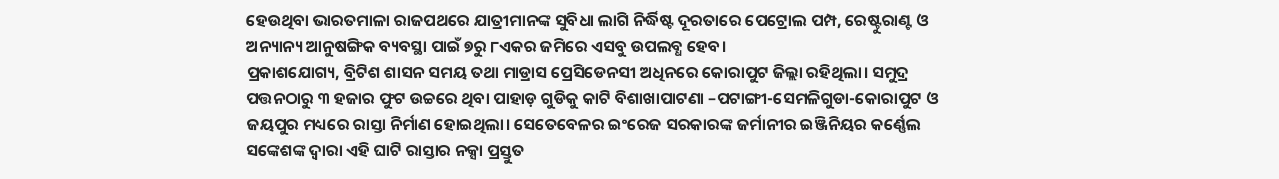ହେଉଥିବା ଭାରତମାଳା ରାଜପଥରେ ଯାତ୍ରୀମାନଙ୍କ ସୁବିଧା ଲାଗି ନିର୍ଦ୍ଧିଷ୍ଟ ଦୂରତାରେ ପେଟ୍ରୋଲ ପମ୍ପ, ରେଷ୍ଟୁରାଣ୍ଟ ଓ ଅନ୍ୟାନ୍ୟ ଆନୁଷଙ୍ଗିକ ବ୍ୟବସ୍ଥା ପାଇଁ ୭ରୁ ୮ଏକର ଜମିରେ ଏସବୁ ଉପଲବ୍ଧ ହେବ।
ପ୍ରକାଶଯୋଗ୍ୟ, ବ୍ରିଟିଶ ଶାସନ ସମୟ ତଥା ମାଡ୍ରାସ ପ୍ରେସିଡେନସୀ ଅଧିନରେ କୋରାପୁଟ ଜିଲ୍ଲା ରହିଥିଲା। ସମୁଦ୍ର ପତ୍ତନଠାରୁ ୩ ହଜାର ଫୁଟ ଉଚ୍ଚରେ ଥିବା ପାହାଡ଼ ଗୁଡିକୁ କାଟି ବିଶାଖାପାଟଣା –ପଟାଙ୍ଗୀ-ସେମଳିଗୁଡା-କୋରାପୁଟ ଓ ଜୟପୁର ମଧ୍ୟରେ ରାସ୍ତା ନିର୍ମାଣ ହୋଇଥିଲା। ସେତେବେଳର ଇଂରେଜ ସରକାରଙ୍କ ଜର୍ମାନୀର ଇଞ୍ଜିନିୟର କର୍ଣ୍ଣେଲ ସଙ୍କେଶଙ୍କ ଦ୍ୱାରା ଏହି ଘାଟି ରାସ୍ତାର ନକ୍ସା ପ୍ରସ୍ତୁତ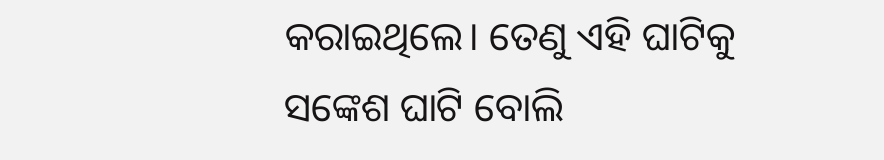କରାଇଥିଲେ। ତେଣୁ ଏହି ଘାଟିକୁ ସଙ୍କେଶ ଘାଟି ବୋଲି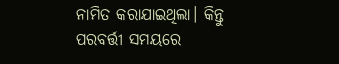ନାମିତ କରାଯାଇଥିଲା। କିନ୍ତୁ ପରବର୍ତ୍ତୀ ସମୟରେ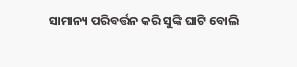ସାମାନ୍ୟ ପରିବର୍ତ୍ତନ କରି ସୁଙ୍କି ଘାଟି ବୋଲି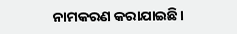ନାମକରଣ କରାଯାଇଛି।